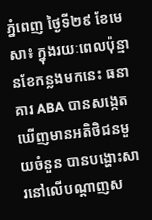ភ្នំពេញ ថ្ងៃទី២៩ ខែមេសា៖ ក្នុងរយៈពេលប៉ុន្មានខែកន្លងមកនេះ ធនាគារ ABA បានសង្កេតឃើញមានអតិថិជនមួយចំនួន បានបង្ហោះសារនៅលើបណ្តាញស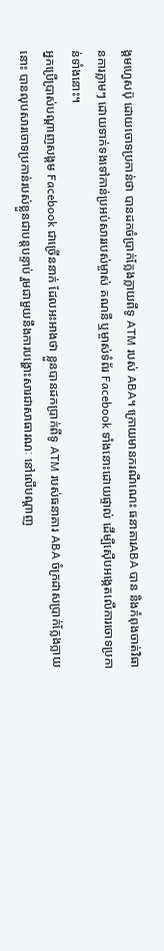ង្គមហ្វេសប៊ុ ដោយចោទប្រកាន់ថា បានដកចំប្រាក់ក្លែងក្លាយពីទូ ATM របស់ ABA។ ក្រោយមានករណីណេះ ធនាគារABA បាន និងកំពុងចាត់វិធានការភ្លាមៗ ដោយទាក់ទងទៅកាន់ប្រអប់សាររបស់ម្ចាស់ គណនី ឬម្ចាស់ទំព័រ Facebook ទាំងនោះដោយផ្ទាល់ ដើម្បីស៊ើបអង្កេតលើការចោទប្រកាន់ទាំងនោះ។
អ្នកប្រើប្រាស់បណ្តាញសង្គម Facebook ជាច្រើននាក់ ដែលអះអាងថា ខ្លួនបានដកប្រាក់ពីទូ ATM របស់ធនាគារ ABA ចំក្រដាសប្រាក់ក្លែងក្លាយនោះ បានលុបសារចោទប្រកាន់របស់ខ្លួនជាបន្តបន្ទាប់ រួមជាមួយនឹងការបង្ហោះសារជាសាធារណៈ នៅលើបណ្តាញ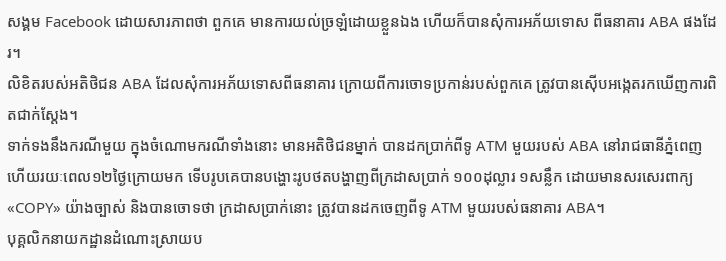សង្គម Facebook ដោយសារភាពថា ពួកគេ មានការយល់ច្រឡំដោយខ្លួនឯង ហើយក៏បានសុំការអភ័យទោស ពីធនាគារ ABA ផងដែរ។
លិខិតរបស់អតិថិជន ABA ដែលសុំការអភ័យទោសពីធនាគារ ក្រោយពីការចោទប្រកាន់របស់ពួកគេ ត្រូវបានស៊ើបអង្កេតរកឃើញការពិតជាក់ស្ដែង។
ទាក់ទងនឹងករណីមួយ ក្នុងចំណោមករណីទាំងនោះ មានអតិថិជនម្នាក់ បានដកប្រាក់ពីទូ ATM មួយរបស់ ABA នៅរាជធានីភ្នំពេញ ហើយរយៈពេល១២ថ្ងៃក្រោយមក ទើបរូបគេបានបង្ហោះរូបថតបង្ហាញពីក្រដាសប្រាក់ ១០០ដុល្លារ ១សន្លឹក ដោយមានសរសេរពាក្យ «COPY» យ៉ាងច្បាស់ និងបានចោទថា ក្រដាសប្រាក់នោះ ត្រូវបានដកចេញពីទូ ATM មួយរបស់ធនាគារ ABA។
បុគ្គលិកនាយកដ្ឋានដំណោះស្រាយប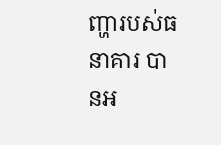ញ្ហារបស់ធនាគារ បានអ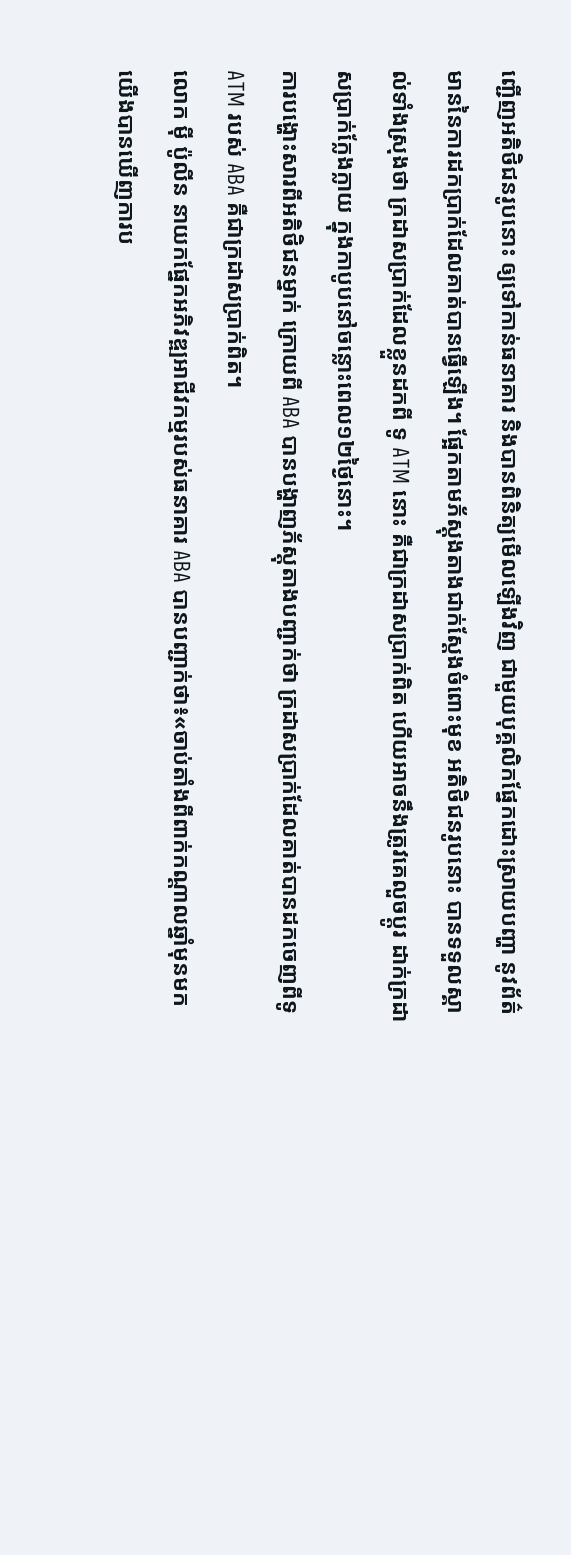ញ្ជើញអតិថិជនរូបនោះ ឲ្យទៅកាន់ធនាគារ និងបានពិនិត្យមើលឡើងវិញ ជាមួយបុគ្គលិកផ្នែកដោះស្រាយបញ្ហា នូវព័ត៌មាននៃការដកប្រាក់ដែលគាត់បានធ្វើឡើង។ ផ្អែកតាមភ័ស្តុងតាងជាក់ស្ដែងចំពោះមុខ អតិថិជនរូបនោះ បានទទួលស្គាល់ទាំងស្រុងថា ក្រដាសប្រាក់ដែលខ្លួនដកពី ទូ ATM នោះ គឺជាក្រដាសប្រាក់ពិត ហើយអាចនឹងត្រូវគេលួចប្តូរ ដាក់ក្រដាសប្រាក់ក្លែងក្លាយ ក្នុងកាបូបនៅចន្លោះពេល១២ថ្ងៃនោះ។
ការបង្ហោះសារពីអតិថិជនម្នាក់ ក្រោយពី ABA បានបង្ហាញភ័ស្តុតាងបញ្ជាក់ថា ក្រដាសប្រាក់ដែលគាត់បានដកចេញពីទូ ATM របស់ ABA គឺជាក្រដាសប្រាក់ពិត។
លោក ម៉ី ប៉ូលីន នាយកផ្នែកអភិវឌ្ឍអាជីវកម្មរបស់ធនាគារ ABA បានបញ្ជាក់ថា៖«ចាប់តាំងពីពាក់កណ្តាលឆ្នាំមុនមក យើងបានឃើញការប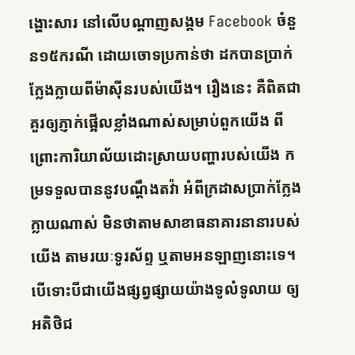ង្ហោះសារ នៅលើបណ្តាញសង្គម Facebook ចំនួន១៥ករណី ដោយចោទប្រកាន់ថា ដកបានប្រាក់ក្លែងក្លាយពីម៉ាស៊ីនរបស់យើង។ រឿងនេះ គឺពិតជាគួរឲ្យភ្ញាក់ផ្អើលខ្លាំងណាស់សម្រាប់ពួកយើង ពីព្រោះការិយាល័យដោះស្រាយបញ្ហារបស់យើង កម្រទទួលបាននូវបណ្ដឹងតវ៉ា អំពីក្រដាសប្រាក់ក្លែងក្លាយណាស់ មិនថាតាមសាខាធនាគារនានារបស់យើង តាមរយៈទូរស័ព្ទ ឬតាមអនឡាញនោះទេ។ បើទោះបីជាយើងផ្សព្វផ្សាយយ៉ាងទូលំទូលាយ ឲ្យអតិថិជ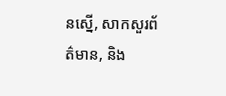នស្នើ, សាកសួរព័ត៌មាន, និង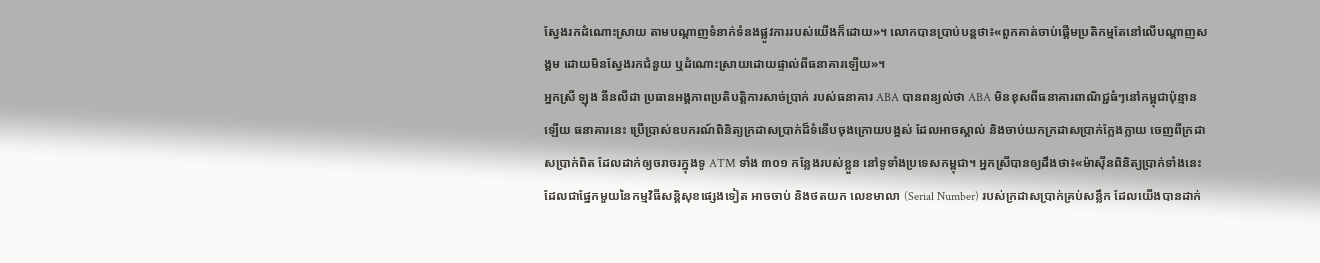ស្វែងរកដំណោះស្រាយ តាមបណ្ដាញទំនាក់ទំនងផ្លូវការរបស់យើងក៏ដោយ»។ លោកបានប្រាប់បន្តថា៖«ពួកគាត់ចាប់ផ្ដើមប្រតិកម្មតែនៅលើបណ្តាញសង្គម ដោយមិនស្វែងរកជំនួយ ឬដំណោះស្រាយដោយផ្ទាល់ពីធនាគារឡើយ»។
អ្នកស្រី ឡុង នីនលីដា ប្រធានអង្គភាពប្រតិបត្តិការសាច់ប្រាក់ របស់ធនាគារ ABA បានពន្យល់ថា ABA មិនខុសពីធនាគារពាណិជ្ជធំៗនៅកម្ពុជាប៉ុន្មានឡើយ ធនាគារនេះ ប្រើប្រាស់ឧបករណ៍ពិនិត្យក្រដាសប្រាក់ដ៏ទំនើបចុងក្រោយបង្អស់ ដែលអាចស្គាល់ និងចាប់យកក្រដាសប្រាក់ក្លែងក្លាយ ចេញពីក្រដាសប្រាក់ពិត ដែលដាក់ឲ្យចរាចរក្នុងទូ ATM ទាំង ៣០១ កន្លែងរបស់ខ្លួន នៅទូទាំងប្រទេសកម្ពុជា។ អ្នកស្រីបានឲ្យដឹងថា៖«ម៉ាស៊ីនពិនិត្យប្រាក់ទាំងនេះ ដែលជាផ្នែកមួយនៃកម្មវិធីសន្តិសុខផ្សេងទៀត អាចចាប់ និងថតយក លេខមាលា (Serial Number) របស់ក្រដាសប្រាក់គ្រប់សន្លឹក ដែលយើងបានដាក់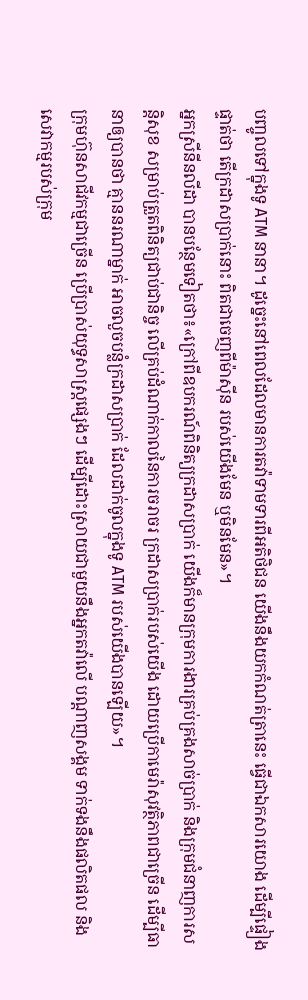បញ្ចូលទៅក្នុងទូ ATM នានា។ ដូច្នេះនៅពេលដែលមានការតវ៉ាទាមទារពីអតិថិជន យើងនឹងយកកំណត់ត្រានេះ ធ្វើជាឯកសារយោង ដើម្បីផ្ទៀងផ្ទាត់ថា តើក្រដាសប្រាក់នោះ ពិតជាចេញពីម៉ាស៊ីន របស់យើងមែន ឬមិនមែន»។
អ្នកស្រីនីនលីដា បានបន្ថែមទៀតថា៖«ក្រៅពីឧបករណ៍ពិនិត្យក្រដាសប្រាក់ យើងក៏មានក្រុមការងារគ្រប់គ្រងសាច់ប្រាក់ និងក្រុមជំនាញការសន្តិសុខ សម្រាប់ត្រួតពិនិត្យជាប់ជានិច្ច លើគ្រប់ដំណាក់កាលនៃការចរាចរ ក្រដាសប្រាក់របស់យើង ដោយប្រើកាមេរ៉ាសុវត្ថិភាពជាច្រើន ដើម្បីធានាឲ្យបានថា គ្មាននរណាម្នាក់ អាចលួចបន្លំក្រដាសប្រាក់ ដែលដាក់ចូលក្នុងទូ ATM របស់យើងបានឡើយ»។
ក្រុមហ៊ុនសាជីវកម្មជាច្រើន ប្រើប្រាស់យុទ្ធសាស្ត្រផ្សេងៗ ដើម្បីដោះស្រាយជាមួយនឹងអ្នកតវ៉ាលើ បណ្តាញសង្គម ទាក់ទងនឹងផលិតផល និងសេវាកម្មរបស់ក្រុម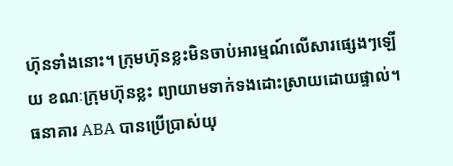ហ៊ុនទាំងនោះ។ ក្រុមហ៊ុនខ្លះមិនចាប់អារម្មណ៍លើសារផ្សេងៗឡើយ ខណៈក្រុមហ៊ុនខ្លះ ព្យាយាមទាក់ទងដោះស្រាយដោយផ្ទាល់។
ធនាគារ ABA បានប្រើប្រាស់យុ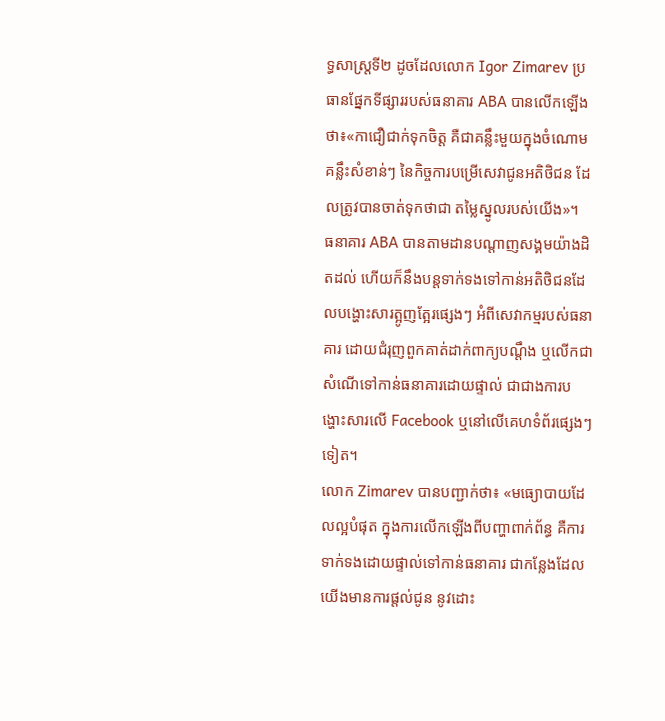ទ្ធសាស្ត្រទី២ ដូចដែលលោក Igor Zimarev ប្រធានផ្នែកទីផ្សាររបស់ធនាគារ ABA បានលើកឡើងថា៖«កាជឿជាក់ទុកចិត្ត គឺជាគន្លឹះមួយក្នុងចំណោមគន្លឹះសំខាន់ៗ នៃកិច្ចការបម្រើសេវាជូនអតិថិជន ដែលត្រូវបានចាត់ទុកថាជា តម្លៃស្នូលរបស់យើង»។
ធនាគារ ABA បានតាមដានបណ្តាញសង្គមយ៉ាងដិតដល់ ហើយក៏នឹងបន្តទាក់ទងទៅកាន់អតិថិជនដែលបង្ហោះសារត្អូញត្អែរផ្សេងៗ អំពីសេវាកម្មរបស់ធនាគារ ដោយជំរុញពួកគាត់ដាក់ពាក្យបណ្តឹង ឬលើកជាសំណើទៅកាន់ធនាគារដោយផ្ទាល់ ជាជាងការបង្ហោះសារលើ Facebook ឬនៅលើគេហទំព័រផ្សេងៗទៀត។
លោក Zimarev បានបញ្ជាក់ថា៖ «មធ្យោបាយដែលល្អបំផុត ក្នុងការលើកឡើងពីបញ្ហាពាក់ព័ន្ធ គឺការទាក់ទងដោយផ្ទាល់ទៅកាន់ធនាគារ ជាកន្លែងដែលយើងមានការផ្ដល់ជូន នូវដោះ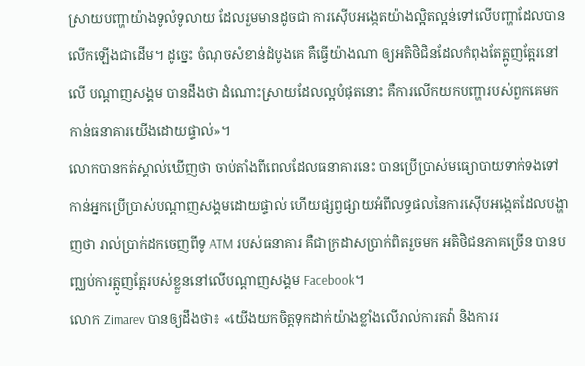ស្រាយបញ្ហាយ៉ាងទូលំទូលាយ ដែលរួមមានដូចជា ការស៊ើបអង្កេតយ៉ាងល្អិតល្អន់ទៅលើបញ្ហាដែលបានលើកឡើងជាដើម។ ដូច្នេះ ចំណុចសំខាន់ដំបូងគេ គឺធ្វើយ៉ាងណា ឲ្យអតិថិជិនដែលកំពុងតែត្អូញត្អែរនៅលើ បណ្តាញសង្គម បានដឹងថា ដំណោះស្រាយដែលល្អបំផុតនោះ គឺការលើកយកបញ្ហារបស់ពួកគេមកកាន់ធនាគារយើងដោយផ្ទាល់»។
លោកបានកត់ស្គាល់ឃើញថា ចាប់តាំងពីពេលដែលធនាគារនេះ បានប្រើប្រាស់មធ្យោបាយទាក់ទងទៅកាន់អ្នកប្រើប្រាស់បណ្តាញសង្គមដោយផ្ទាល់ ហើយផ្សព្វផ្សាយអំពីលទ្ធផលនៃការស៊ើបអង្កេតដែលបង្ហាញថា រាល់ប្រាក់ដកចេញពីទូ ATM របស់ធនាគារ គឺជាក្រដាសប្រាក់ពិតរួចមក អតិថិជនភាគច្រើន បានបញ្ឈប់ការត្អូញត្អែរបស់ខ្លួននៅលើបណ្តាញសង្គម Facebook។
លោក Zimarev បានឲ្យដឹងថា៖ «យើងយកចិត្តទុកដាក់យ៉ាងខ្លាំងលើរាល់ការតវ៉ា និងការរ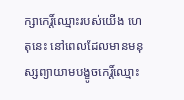ក្សាកេរិ៍្តឈ្មោះរបស់យើង ហេតុនេះ នៅពេលដែលមានមនុស្សព្យាយាមបង្ខូចកេរិ៍្តឈ្មោះ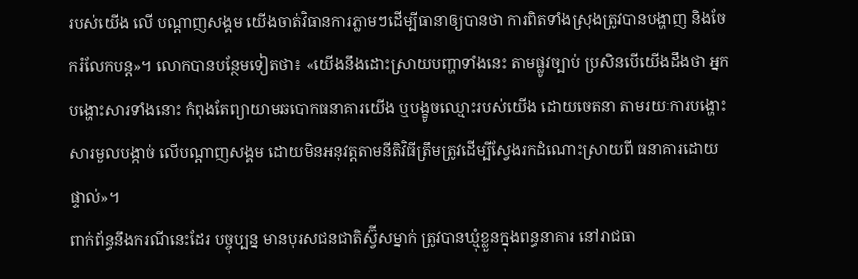របស់យើង លើ បណ្តាញសង្គម យើងចាត់វិធានការភ្លាមៗដើម្បីធានាឲ្យបានថា ការពិតទាំងស្រុងត្រូវបានបង្ហាញ និងចែករំលែកបន្ត»។ លោកបានបន្ថែមទៀតថា៖ «យើងនឹងដោះស្រាយបញ្ហាទាំងនេះ តាមផ្លូវច្បាប់ ប្រសិនបើយើងដឹងថា អ្នកបង្ហោះសារទាំងនោះ កំពុងតែព្យាយាមឆបោកធនាគារយើង ឬបង្ខូចឈ្មោះរបស់យើង ដោយចេតនា តាមរយៈការបង្ហោះសារមួលបង្កាច់ លើបណ្តាញសង្គម ដោយមិនអនុវត្តតាមនីតិវិធីត្រឹមត្រូវដើម្បីស្វែងរកដំណោះស្រាយពី ធនាគារដោយផ្ទាល់»។
ពាក់ព័ន្ធនឹងករណីនេះដែរ បច្ចុប្បន្ន មានបុរសជនជាតិស្វ៊ីសម្នាក់ ត្រូវបានឃ្មុំខ្លួនក្នុងពន្ធនាគារ នៅរាជធា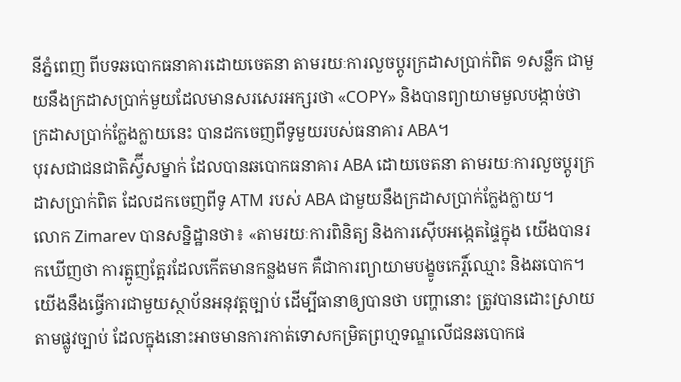នីភ្នំពេញ ពីបទឆបោកធនាគារដោយចេតនា តាមរយៈការលួចប្តូរក្រដាសប្រាក់ពិត ១សន្លឹក ជាមួយនឹងក្រដាសប្រាក់មួយដែលមានសរសេរអក្សរថា «COPY» និងបានព្យាយាមមួលបង្កាច់ថា ក្រដាសប្រាក់ក្លែងក្លាយនេះ បានដកចេញពីទូមួយរបស់ធនាគារ ABA។
បុរសជាជនជាតិស្វ៊ីសម្នាក់ ដែលបានឆបោកធនាគារ ABA ដោយចេតនា តាមរយៈការលួចប្តូរក្រដាសប្រាក់ពិត ដែលដកចេញពីទូ ATM របស់ ABA ជាមួយនឹងក្រដាសប្រាក់ក្លែងក្លាយ។
លោក Zimarev បានសន្និដ្ឋានថា៖ «តាមរយៈការពិនិត្យ និងការស៊ើបអង្កេតផ្ទៃក្នុង យើងបានរកឃើញថា ការត្អូញត្អែរដែលកើតមានកន្លងមក គឺជាការព្យាយាមបង្ខូចកេរិ៍្តឈ្មោះ និងឆបោក។ យើងនឹងធ្វើការជាមួយស្ថាប័នអនុវត្តច្បាប់ ដើម្បីធានាឲ្យបានថា បញ្ហានោះ ត្រូវបានដោះស្រាយតាមផ្លូវច្បាប់ ដែលក្នុងនោះអាចមានការកាត់ទោសកម្រិតព្រហ្មទណ្ឌលើជនឆបោកផ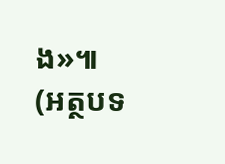ង»៕
(អត្ថបទ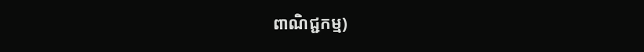ពាណិជ្ជកម្ម)